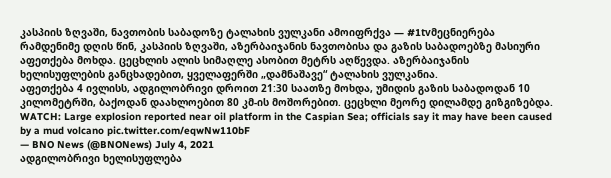კასპიის ზღვაში, ნავთობის საბადოზე ტალახის ვულკანი ამოიფრქვა — #1tvმეცნიერება
რამდენიმე დღის წინ, კასპიის ზღვაში, აზერბაიჯანის ნავთობისა და გაზის საბადოებზე მასიური აფეთქება მოხდა. ცეცხლის ალის სიმაღლე ასობით მეტრს აღწევდა. აზერბაიჯანის ხელისუფლების განცხადებით, ყველაფერში „დამნაშავე“ ტალახის ვულკანია.
აფეთქება 4 ივლისს, ადგილობრივი დროით 21:30 საათზე მოხდა, უმიდის გაზის საბადოდან 10 კილომეტრში, ბაქოდან დაახლოებით 80 კმ-ის მოშორებით. ცეცხლი მეორე დილამდე გიზგიზებდა.
WATCH: Large explosion reported near oil platform in the Caspian Sea; officials say it may have been caused by a mud volcano pic.twitter.com/eqwNw110bF
— BNO News (@BNONews) July 4, 2021
ადგილობრივი ხელისუფლება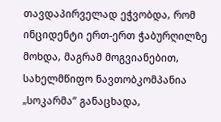თავდაპირველად ეჭვობდა, რომ ინციდენტი ერთ-ერთ ჭაბურღილზე მოხდა, მაგრამ მოგვიანებით, სახელმწიფო ნავთობკომპანია „სოკარმა“ განაცხადა,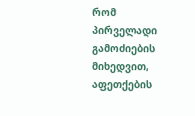რომ პირველადი გამოძიების მიხედვით, აფეთქების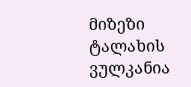მიზეზი ტალახის ვულკანია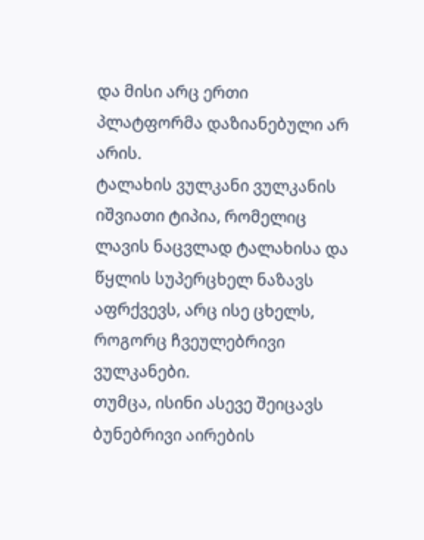და მისი არც ერთი პლატფორმა დაზიანებული არ არის.
ტალახის ვულკანი ვულკანის იშვიათი ტიპია, რომელიც ლავის ნაცვლად ტალახისა და წყლის სუპერცხელ ნაზავს აფრქვევს, არც ისე ცხელს, როგორც ჩვეულებრივი ვულკანები.
თუმცა, ისინი ასევე შეიცავს ბუნებრივი აირების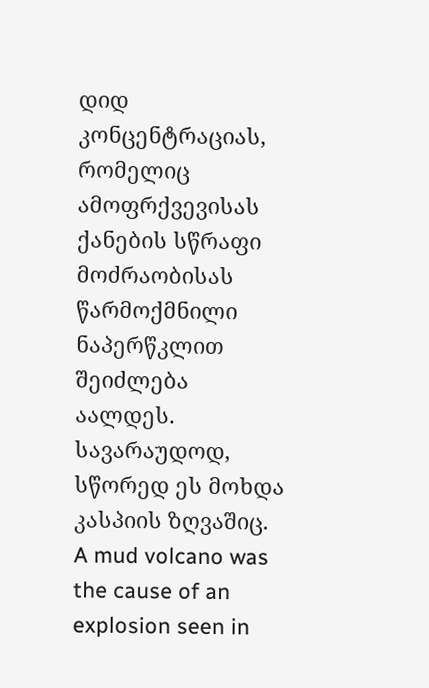დიდ კონცენტრაციას, რომელიც ამოფრქვევისას ქანების სწრაფი მოძრაობისას წარმოქმნილი ნაპერწკლით შეიძლება აალდეს. სავარაუდოდ, სწორედ ეს მოხდა კასპიის ზღვაშიც.
A mud volcano was the cause of an explosion seen in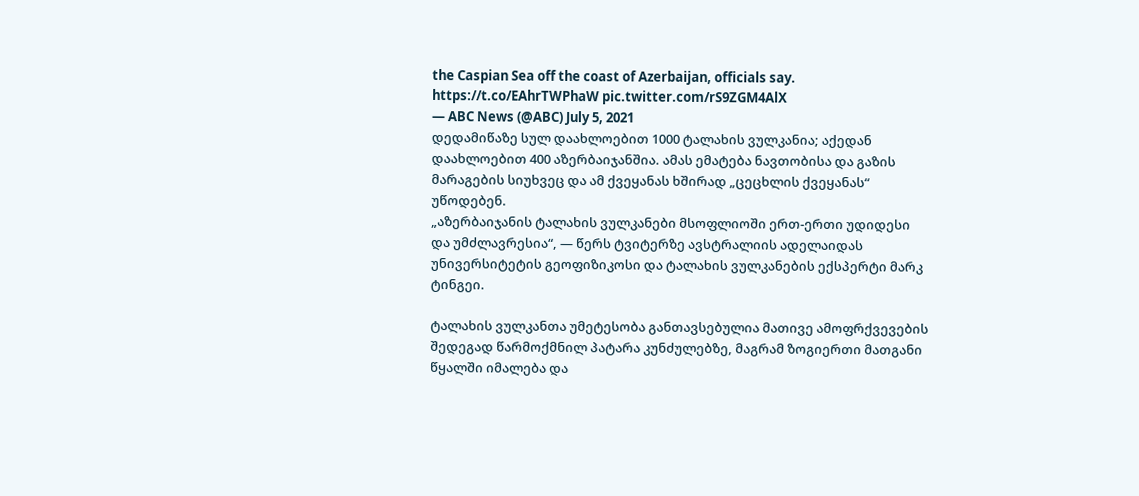the Caspian Sea off the coast of Azerbaijan, officials say. https://t.co/EAhrTWPhaW pic.twitter.com/rS9ZGM4AlX
— ABC News (@ABC) July 5, 2021
დედამიწაზე სულ დაახლოებით 1000 ტალახის ვულკანია; აქედან დაახლოებით 400 აზერბაიჯანშია. ამას ემატება ნავთობისა და გაზის მარაგების სიუხვეც და ამ ქვეყანას ხშირად „ცეცხლის ქვეყანას“ უწოდებენ.
„აზერბაიჯანის ტალახის ვულკანები მსოფლიოში ერთ-ერთი უდიდესი და უმძლავრესია“, — წერს ტვიტერზე ავსტრალიის ადელაიდას უნივერსიტეტის გეოფიზიკოსი და ტალახის ვულკანების ექსპერტი მარკ ტინგეი.

ტალახის ვულკანთა უმეტესობა განთავსებულია მათივე ამოფრქვევების შედეგად წარმოქმნილ პატარა კუნძულებზე, მაგრამ ზოგიერთი მათგანი წყალში იმალება და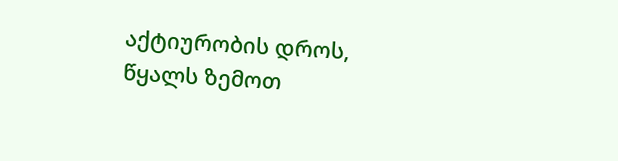აქტიურობის დროს, წყალს ზემოთ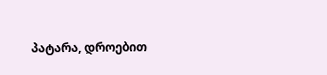პატარა, დროებით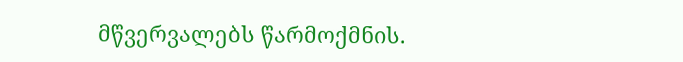მწვერვალებს წარმოქმნის.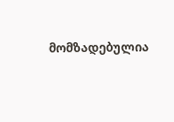მომზადებულია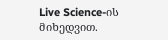Live Science-ის მიხედვით.